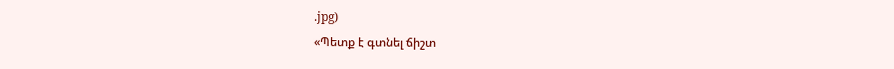.jpg)
«Պետք է գտնել ճիշտ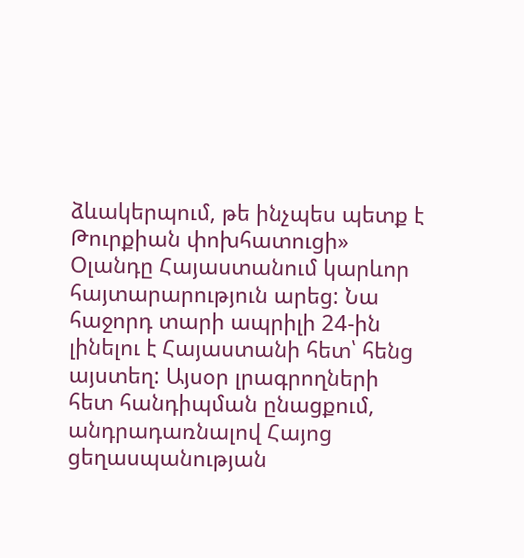ձևակերպում, թե ինչպես պետք է Թուրքիան փոխհատուցի»
Օլանդը Հայաստանում կարևոր հայտարարություն արեց: Նա հաջորդ տարի ապրիլի 24-ին լինելու է Հայաստանի հետ՝ հենց այստեղ: Այսօր լրագրողների հետ հանդիպման ընացքում, անդրադառնալով Հայոց ցեղասպանության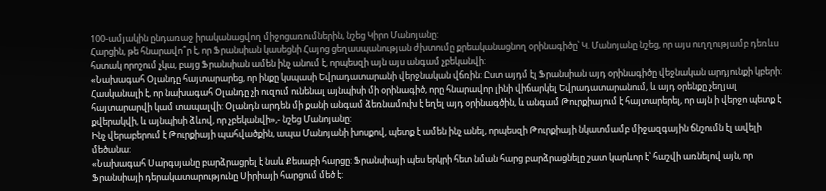100-ամյակին ընդառաջ իրականացվող միջոցառումներին, նշեց Կիրո Մանոյանը:
Հարցին, թե հնարավո՞ր է, որ Ֆրանսիան կասեցնի Հայոց ցեղասպանության ժխտումը քրեականացնող օրինագիծը՝ Կ. Մանոյանը նշեց, որ այս ուղղությամբ դեռևս հստակ որոշում չկա, բայց Ֆրանսիան ամեն ինչ անում է, որպեսզի այն այս անգամ չբեկանվի:
«Նախագահ Օլանդը հայտարարեց, որ ինքը կսպասի Եվրադատարանի վերջնական վճռին: Ըստ այդմ էլ Ֆրանսիան այդ օրինագիծը վեջնական արդյունքի կբերի: Հասկանալի է, որ նախագահ Օլանդը չի ուզում ունենալ այնպիսի մի օրինագիծ, որը հնարավոր լինի վիճարկել Եվրադատարանում, և այդ օրենքը չեղյալ հայտարարվի կամ տապալվի: Օլանդն արդեն մի քանի անգամ ձեռնամուխ է եղել այդ օրինագծին, և անգամ Թուրքիայում է հայտարերել, որ այն ի վերջո պետք է քվերակվի, և այնպիսի ձևով, որ չբեկանվի»,- նշեց Մանոյանը:
Ինչ վերաբերում է Թուրքիայի պահվածքին, ապա Մանոյանի խոսքով, պետք է ամեն ինչ անել, որպեսզի Թուրքիայի նկատմամբ միջազգային ճնշումն էլ ավելի մեծանա:
«Նախագահ Սարգսյանը բարձրացրել է նաև Քեսաբի հարցը: Ֆրանսիայի պես երկրի հետ նման հարց բարձրացնելը շատ կարևոր է՝ հաշվի առնելով այն, որ Ֆրանսիայի դերակատարությունը Սիրիայի հարցում մեծ է: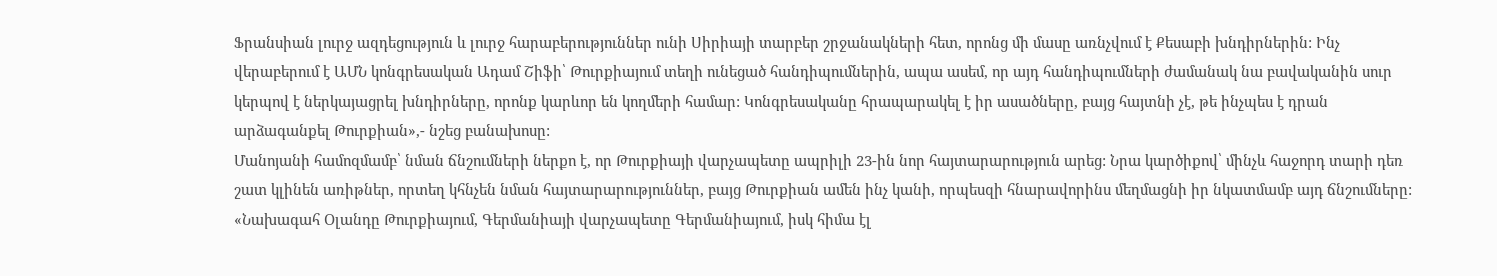Ֆրանսիան լուրջ ազդեցություն և լուրջ հարաբերություններ ունի Սիրիայի տարբեր շրջանակների հետ, որոնց մի մասը առնչվում է Քեսաբի խնդիրներին: Ինչ վերաբերում է ԱՄՆ կոնգրեսական Ադամ Շիֆի՝ Թուրքիայում տեղի ունեցած հանդիպումներին, ապա ասեմ, որ այդ հանդիպումների ժամանակ նա բավականին սուր կերպով է ներկայացրել խնդիրները, որոնք կարևոր են կողմերի համար: Կոնգրեսականը հրապարակել է իր ասածները, բայց հայտնի չէ, թե ինչպես է դրան արձագանքել Թուրքիան»,- նշեց բանախոսը:
Մանոյանի համոզմամբ՝ նման ճնշումների ներքո է, որ Թուրքիայի վարչապետը ապրիլի 23-ին նոր հայտարարություն արեց: Նրա կարծիքով՝ մինչև հաջորդ տարի դեռ շատ կլինեն առիթներ, որտեղ կհնչեն նման հայտարարություններ, բայց Թուրքիան ամեն ինչ կանի, որպեսզի հնարավորինս մեղմացնի իր նկատմամբ այդ ճնշումները:
«Նախագահ Օլանդը Թուրքիայում, Գերմանիայի վարչապետը Գերմանիայում, իսկ հիմա էլ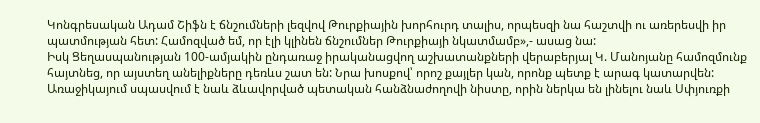Կոնգրեսական Ադամ Շիֆն է ճնշումների լեզվով Թուրքիային խորհուրդ տալիս, որպեսզի նա հաշտվի ու առերեսվի իր պատմության հետ: Համոզված եմ, որ էլի կլինեն ճնշումներ Թուրքիայի նկատմամբ»,- ասաց նա:
Իսկ Ցեղասպանության 100-ամյակին ընդառաջ իրականացվող աշխատանքների վերաբերյալ Կ. Մանոյանը համոզմունք հայտնեց, որ այստեղ անելիքները դեռևս շատ են: Նրա խոսքով՝ որոշ քայլեր կան, որոնք պետք է արագ կատարվեն: Առաջիկայում սպասվում է նաև ձևավորված պետական հանձնաժողովի նիստը, որին ներկա են լինելու նաև Սփյուռքի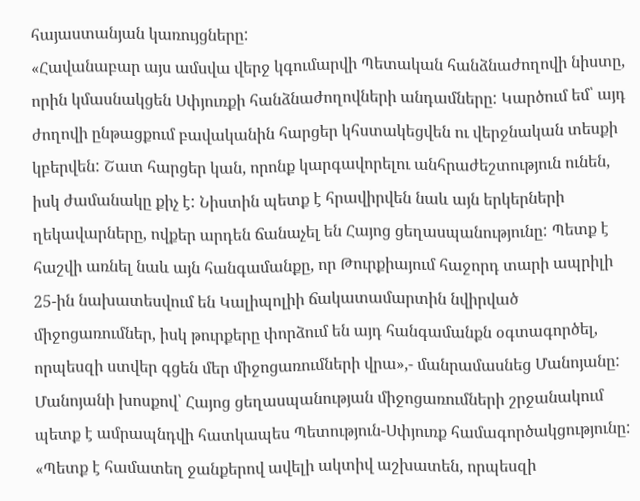հայաստանյան կառույցները:
«Հավանաբար այս ամսվա վերջ կգումարվի Պետական հանձնաժողովի նիստը, որին կմասնակցեն Սփյուռքի հանձնաժողովների անդամները: Կարծում եմ՝ այդ ժողովի ընթացքում բավականին հարցեր կհստակեցվեն ու վերջնական տեսքի կբերվեն: Շատ հարցեր կան, որոնք կարգավորելու անհրաժեշտություն ունեն, իսկ ժամանակը քիչ է: Նիստին պետք է հրավիրվեն նաև այն երկերների ղեկավարները, ովքեր արդեն ճանաչել են Հայոց ցեղասպանությունը: Պետք է հաշվի առնել նաև այն հանգամանքը, որ Թուրքիայում հաջորդ տարի ապրիլի 25-ին նախատեսվում են Կալիպոլիի ճակատամարտին նվիրված միջոցառումներ, իսկ թուրքերը փորձում են այդ հանգամանքն օգտագործել, որպեսզի ստվեր գցեն մեր միջոցառումների վրա»,- մանրամասնեց Մանոյանը:
Մանոյանի խոսքով՝ Հայոց ցեղասպանության միջոցառումների շրջանակում պետք է ամրապնդվի հատկապես Պետություն-Սփյուռք համագործակցությունը:
«Պետք է համատեղ ջանքերով ավելի ակտիվ աշխատեն, որպեսզի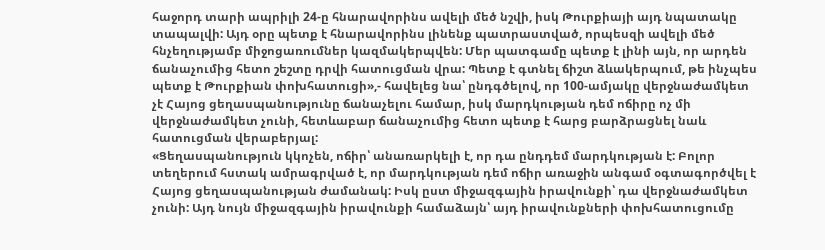հաջորդ տարի ապրիլի 24-ը հնարավորինս ավելի մեծ նշվի, իսկ Թուրքիայի այդ նպատակը տապալվի: Այդ օրը պետք է հնարավորինս լինենք պատրաստված, որպեսզի ավելի մեծ հնչեղությամբ միջոցառումներ կազմակերպվեն: Մեր պատգամը պետք է լինի այն, որ արդեն ճանաչումից հետո շեշտը դրվի հատուցման վրա: Պետք է գտնել ճիշտ ձևակերպում, թե ինչպես պետք է Թուրքիան փոխհատուցի»,- հավելեց նա՝ ընդգծելով, որ 100-ամյակը վերջնաժամկետ չէ Հայոց ցեղասպանությունը ճանաչելու համար, իսկ մարդկության դեմ ոճիրը ոչ մի վերջնաժամկետ չունի, հետևաբար ճանաչումից հետո պետք է հարց բարձրացնել նաև հատուցման վերաբերյալ:
«Ցեղասպանություն կկոչեն, ոճիր՝ անառարկելի է, որ դա ընդդեմ մարդկության է: Բոլոր տեղերում հստակ ամրագրված է, որ մարդկության դեմ ոճիր առաջին անգամ օգտագործվել է Հայոց ցեղասպանության ժամանակ: Իսկ ըստ միջազգային իրավունքի՝ դա վերջնաժամկետ չունի: Այդ նույն միջազգային իրավունքի համաձայն՝ այդ իրավունքների փոխհատուցումը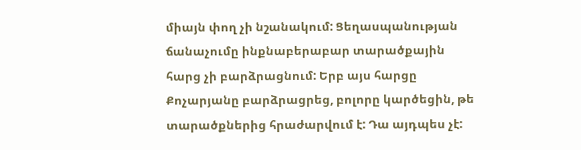միայն փող չի նշանակում: Ցեղասպանության ճանաչումը ինքնաբերաբար տարածքային հարց չի բարձրացնում: Երբ այս հարցը Քոչարյանը բարձրացրեց, բոլորը կարծեցին, թե տարածքներից հրաժարվում է: Դա այդպես չէ: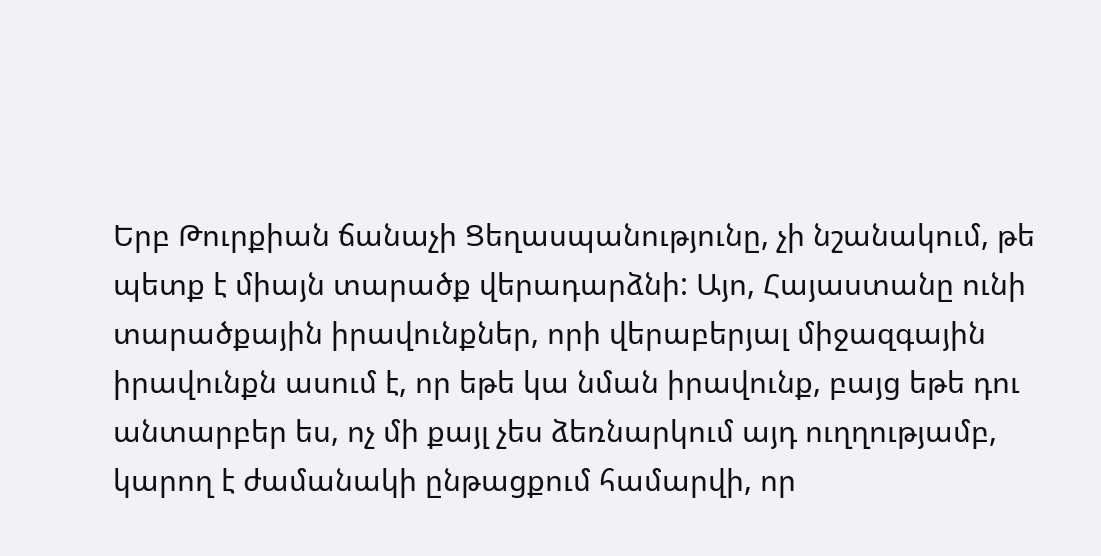Երբ Թուրքիան ճանաչի Ցեղասպանությունը, չի նշանակում, թե պետք է միայն տարածք վերադարձնի: Այո, Հայաստանը ունի տարածքային իրավունքներ, որի վերաբերյալ միջազգային իրավունքն ասում է, որ եթե կա նման իրավունք, բայց եթե դու անտարբեր ես, ոչ մի քայլ չես ձեռնարկում այդ ուղղությամբ, կարող է ժամանակի ընթացքում համարվի, որ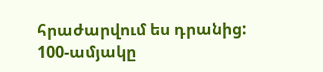հրաժարվում ես դրանից: 100-ամյակը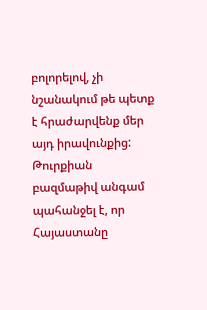բոլորելով, չի նշանակում թե պետք է հրաժարվենք մեր այդ իրավունքից: Թուրքիան բազմաթիվ անգամ պահանջել է, որ Հայաստանը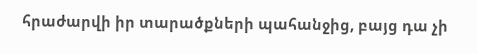հրաժարվի իր տարածքների պահանջից, բայց դա չի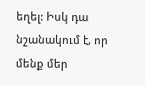եղել: Իսկ դա նշանակում է, որ մենք մեր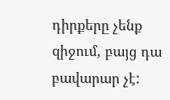դիրքերը չենք զիջում, բայց դա բավարար չէ: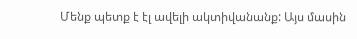Մենք պետք է էլ ավելի ակտիվանանք: Այս մասին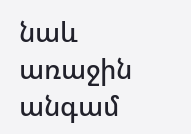նաև առաջին անգամ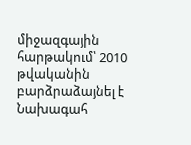միջազգային հարթակում՝ 2010 թվականին բարձրաձայնել է Նախագահ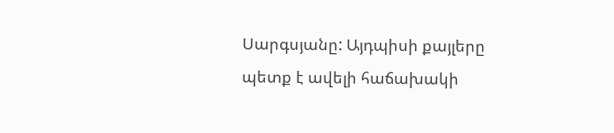Սարգսյանը: Այդպիսի քայլերը պետք է ավելի հաճախակի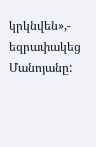կրկնվեն»,- եզրափակեց Մանոյանը: